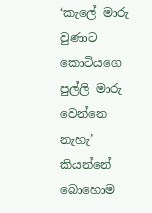‘කැලේ මාරු වුණාට කොටියගෙ පුල්ලි මාරු වෙන්නෙ නැහැ’ කියන්නේ බොහොම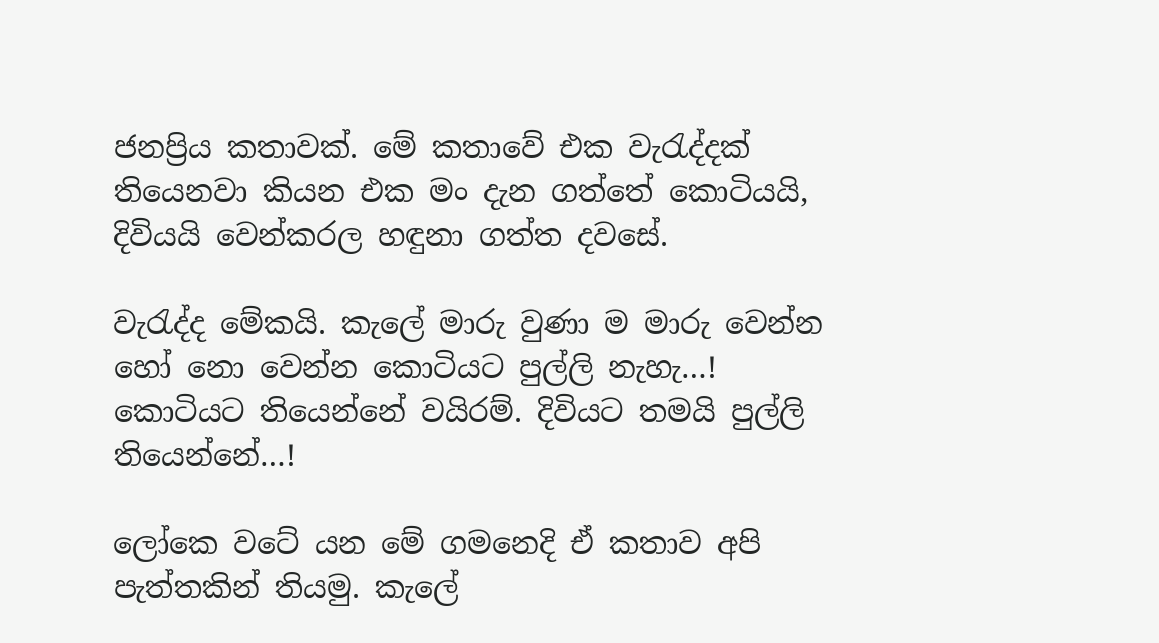ජනප්‍රිය කතාවක්. මේ කතාවේ එක වැරැද්දක් තියෙනවා කියන එක මං දැන ගත්තේ කොටියයි, දිවියයි වෙන්කරල හඳුනා ගත්ත දවසේ.

වැරැද්ද මේකයි. කැලේ මාරු වුණා ම මාරු වෙන්න හෝ නො වෙන්න කොටියට පුල්ලි නැහැ…! කොටියට තියෙන්නේ වයිරම්. දිවියට තමයි පුල්ලි තියෙන්නේ…!

ලෝකෙ වටේ යන මේ ගමනෙදි ඒ කතාව අපි පැත්තකින් තියමු. කැලේ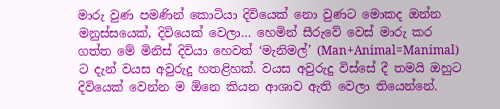මාරු වුණ පමණින් කොටියා දිවියෙක් නො වුණට මොකද ඔන්න මනුස්සයෙක්, දිවියෙක් වෙලා… හෙමින් සීරුවේ වෙස් මාරු කර ගත්ත මේ මිනිස් දිවියා හෙවත් ‘මැනිමල්’ (Man+Animal=Manimal) ට දැන් වයස අවුරුදු හතළිහක්. වයස අවුරුදු විස්සේ දී තමයි ඔහුට දිවියෙක් වෙන්න ම ඕනෙ කියන ආශාව ඇති වෙලා තියෙන්නේ.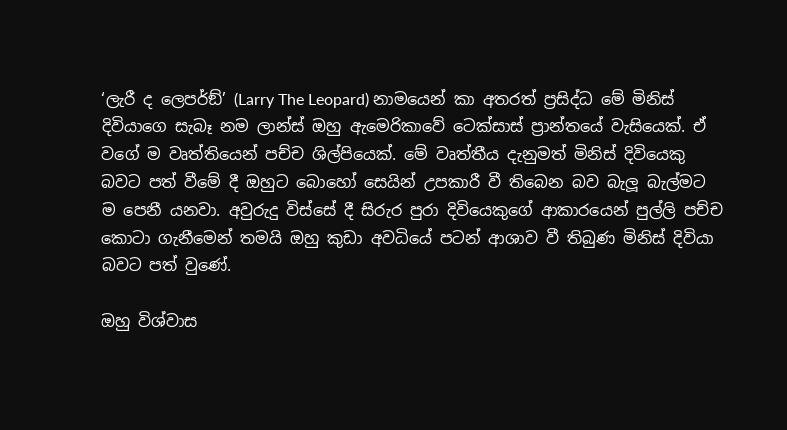‘ලැරී ද ලෙපර්ඞ්’ (Larry The Leopard) නාමයෙන් කා අතරත් ප්‍රසිද්ධ මේ මිනිස් දිවියාගෙ සැබෑ නම ලාන්ස් ඔහු ඇමෙරිකාවේ ටෙක්සාස් ප්‍රාන්තයේ වැසියෙක්. ඒ වගේ ම වෘත්තියෙන් පච්ච ශිල්පියෙක්. මේ වෘත්තීය දැනුමත් මිනිස් දිවියෙකු බවට පත් වීමේ දී ඔහුට බොහෝ සෙයින් උපකාරී වී තිබෙන බව බැලූ බැල්මට ම පෙනී යනවා. අවුරුදු විස්සේ දී සිරුර පුරා දිවියෙකුගේ ආකාරයෙන් පුල්ලි පච්ච කොටා ගැනීමෙන් තමයි ඔහු කුඩා අවධියේ පටන් ආශාව වී තිබුණ මිනිස් දිවියා බවට පත් වුණේ.

ඔහු විශ්වාස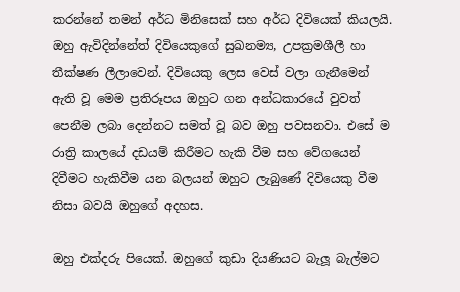කරන්නේ තමන් අර්ධ මිනිසෙක් සහ අර්ධ දිවියෙක් කියලයි. ඔහු ඇවිදින්නේත් දිවියෙකුගේ සුඛනම්‍ය, උපක්‍රමශීලී හා තීක්ෂණ ලීලාවෙන්. දිවියෙකු ලෙස වෙස් වලා ගැනීමෙන් ඇති වූ මෙම ප්‍රතිරූපය ඔහුට ගන අන්ධකාරයේ වුවත් පෙනීම ලබා දෙන්නට සමත් වූ බව ඔහු පවසනවා. එසේ ම රාත්‍රි කාලයේ දඩයම් කිරීමට හැකි වීම සහ වේගයෙන් දිවීමට හැකිවීම යන බලයන් ඔහුට ලැබුණේ දිවියෙකු වීම නිසා බවයි ඔහුගේ අදහස.

ඔහු එක්දරු පියෙක්. ඔහුගේ කුඩා දියණියට බැලූ බැල්මට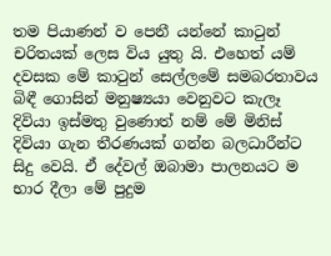තම පියාණන් ව පෙනී යන්නේ කාටුන් චරිතයක් ලෙස විය යුතු යි. එහෙත් යම් දවසක මේ කාටුන් සෙල්ලමේ සමබරතාවය බිඳී ගොසින් මනුෂ්‍යයා වෙනුවට කැලෑ දිවියා ඉස්මතු වුණොත් නම් මේ මිනිස් දිවියා ගැන තීරණයක් ගන්න බලධාරීන්ට සිදු වෙයි. ඒ දේවල් ඔබාමා පාලනයට ම භාර දීලා මේ පුදුම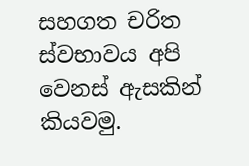සහගත චරිත ස්වභාවය අපි වෙනස් ඇසකින් කියවමු.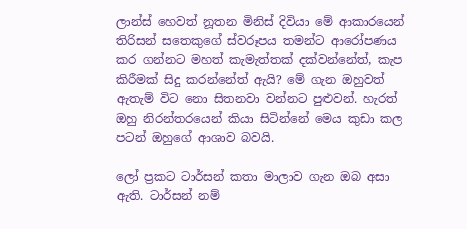ලාන්ස් හෙවත් නූතන මිනිස් දිවියා මේ ආකාරයෙන් තිරිසන් සතෙකුගේ ස්වරූපය තමන්ට ආරෝපණය කර ගන්නට මහත් කැමැත්තක් දක්වන්නේත්, කැප කිරීමක් සිදු කරන්නේත් ඇයි? මේ ගැන ඔහුවත් ඇතැම් විට නො සිතනවා වන්නට පුළුවන්. හැරත් ඔහු නිරන්තරයෙන් කියා සිටින්නේ මෙය කුඩා කල පටන් ඔහුගේ ආශාව බවයි.

ලෝ ප්‍රකට ටාර්සන් කතා මාලාව ගැන ඔබ අසා ඇති. ටාර්සන් නම්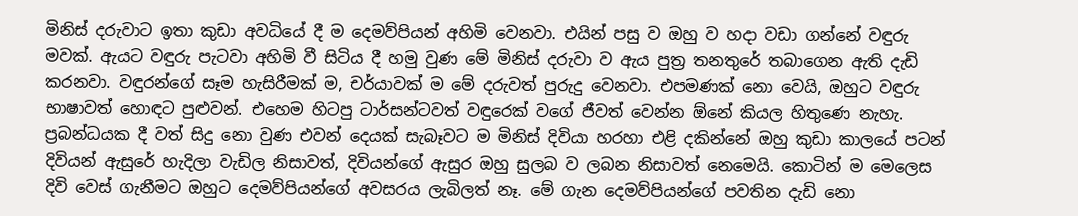මිනිස් දරුවාට ඉතා කුඩා අවධියේ දී ම දෙමව්පියන් අහිමි වෙනවා. එයින් පසු ව ඔහු ව හදා වඩා ගන්නේ වඳුරු මවක්. ඇයට වඳුරු පැටවා අහිමි වී සිටිය දී හමු වුණ මේ මිනිස් දරුවා ව ඇය පුත්‍ර තනතුරේ තබාගෙන ඇති දැඩි කරනවා. වඳුරන්ගේ සෑම හැසිරීමක් ම, චර්යාවක් ම මේ දරුවත් පුරුදු වෙනවා. එපමණක් නො වෙයි, ඔහුට වඳුරු භාෂාවත් හොඳට පුළුවන්. එහෙම හිටපු ටාර්සන්ටවත් වඳුරෙක් වගේ ජීවත් වෙන්න ඕනේ කියල හිතුණෙ නැහැ. ප්‍රබන්ධයක දී වත් සිදු නො වුණ එවන් දෙයක් සැබෑවට ම මිනිස් දිවියා හරහා එළි දකින්නේ ඔහු කුඩා කාලයේ පටන් දිවියන් ඇසුරේ හැදිලා වැඩිල නිසාවත්, දිවියන්ගේ ඇසුර ඔහු සුලබ ව ලබන නිසාවත් නෙමෙයි. කොටින් ම මෙලෙස දිවි වෙස් ගැනීමට ඔහුට දෙමව්පියන්ගේ අවසරය ලැබිලත් නෑ. මේ ගැන දෙමව්පියන්ගේ පවතින දැඩි නො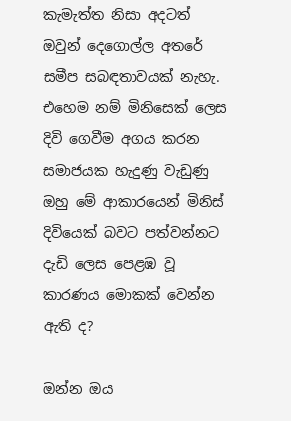කැමැත්ත නිසා අදටත් ඔවුන් දෙගොල්ල අතරේ සමීප සබඳතාවයක් නැහැ. එහෙම නම් මිනිසෙක් ලෙස දිවි ගෙවීම අගය කරන සමාජයක හැදුණු වැඩුණු ඔහු මේ ආකාරයෙන් මිනිස් දිවියෙක් බවට පත්වන්නට දැඩි ලෙස පෙළඹ වූ කාරණය මොකක් වෙන්න ඇති ද?

ඔන්න ඔය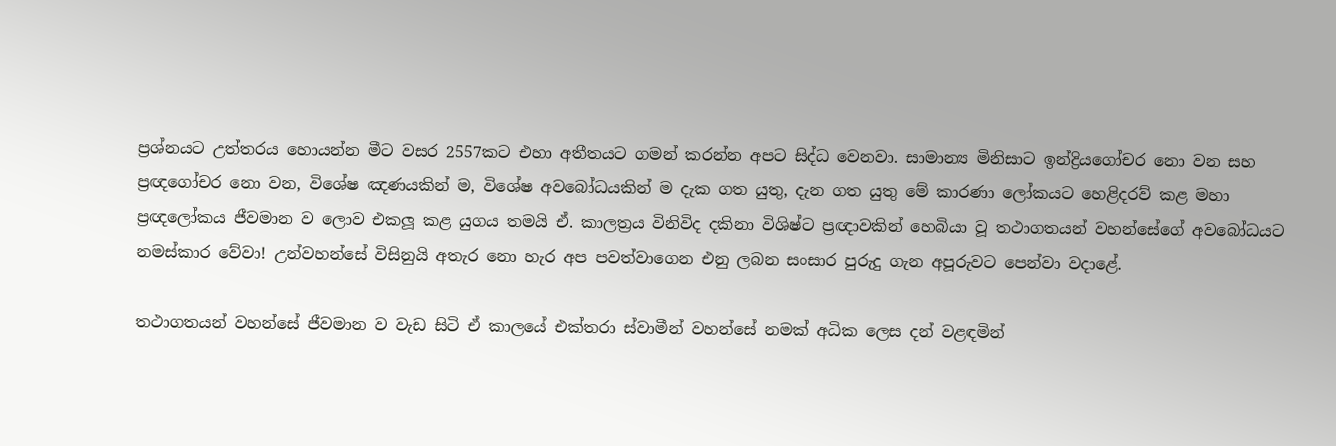ප්‍රශ්නයට උත්තරය හොයන්න මීට වසර 2557කට එහා අතීතයට ගමන් කරන්න අපට සිද්ධ වෙනවා. සාමාන්‍ය මිනිසාට ඉන්ද්‍රියගෝචර නො වන සහ ප්‍රඥගෝචර නො වන, විශේෂ ඤණයකින් ම, විශේෂ අවබෝධයකින් ම දැක ගත යුතු, දැන ගත යුතු මේ කාරණා ලෝකයට හෙළිදරව් කළ මහා ප්‍රඥලෝකය ජීවමාන ව ලොව එකලූ කළ යුගය තමයි ඒ. කාලත්‍රය විනිවිද දකිනා විශිෂ්ට ප්‍රඥාවකින් හෙබියා වූ තථාගතයන් වහන්සේගේ අවබෝධයට නමස්කාර වේවා! උන්වහන්සේ විසිනුයි අතැර නො හැර අප පවත්වාගෙන එනු ලබන සංසාර පුරුදු ගැන අපූරුවට පෙන්වා වදාළේ.

තථාගතයන් වහන්සේ ජීවමාන ව වැඩ සිටි ඒ කාලයේ එක්තරා ස්වාමීන් වහන්සේ නමක් අධික ලෙස දන් වළඳමින්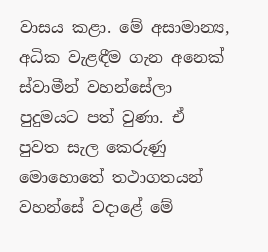වාසය කළා. මේ අසාමාන්‍ය, අධික වැළඳීම ගැන අනෙක් ස්වාමීන් වහන්සේලා පුදුමයට පත් වුණා. ඒ පුවත සැල කෙරුණු මොහොතේ තථාගතයන් වහන්සේ වදාළේ මේ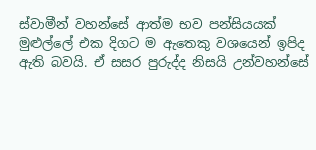ස්වාමීන් වහන්සේ ආත්ම භව පන්සියයක් මුළුල්ලේ එක දිගට ම ඇතෙකු වශයෙන් ඉපිද ඇති බවයි. ඒ සසර පුරුද්ද නිසයි උන්වහන්සේ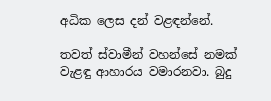අධික ලෙස දන් වළඳන්නේ.

තවත් ස්වාමීන් වහන්සේ නමක් වැළඳු ආහාරය වමාරනවා. බුදු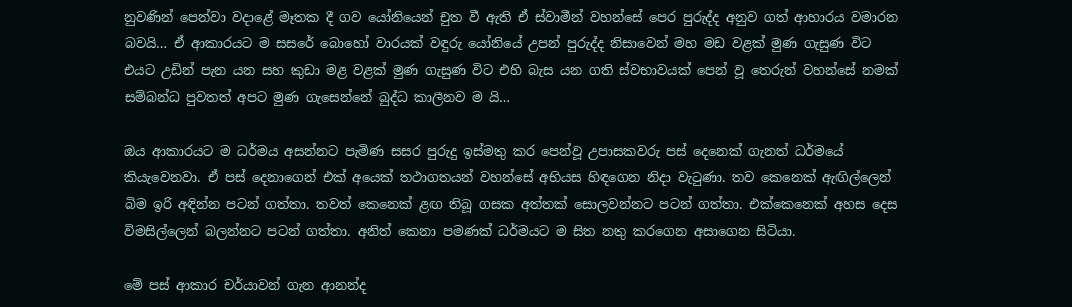නුවණින් පෙන්වා වදාළේ මෑතක දී ගව යෝනියෙන් චුත වී ඇති ඒ ස්වාමීන් වහන්සේ පෙර පුරුද්ද අනුව ගත් ආහාරය වමාරන බවයි… ඒ ආකාරයට ම සසරේ බොහෝ වාරයක් වඳුරු යෝනියේ උපන් පුරුද්ද නිසාවෙන් මහ මඩ වළක් මුණ ගැසුණ විට එයට උඩින් පැන යන සහ කුඩා මළ වළක් මුණ ගැසුණ විට එහි බැස යන ගති ස්වභාවයක් පෙන් වූ තෙරුන් වහන්සේ නමක් සම්බන්ධ පුවතත් අපට මුණ ගැසෙන්නේ බුද්ධ කාලීනව ම යි…

ඔය ආකාරයට ම ධර්මය අසන්නට පැමිණ සසර පුරුදු ඉස්මතු කර පෙන්වූ උපාසකවරු පස් දෙනෙක් ගැනත් ධර්මයේ කියැවෙනවා. ඒ පස් දෙනාගෙන් එක් අයෙක් තථාගතයන් වහන්සේ අභියස හිඳගෙන නිදා වැටුණා. තව කෙනෙක් ඇඟිල්ලෙන් බිම ඉරි අඳින්න පටන් ගත්තා. තවත් කෙනෙක් ළඟ තිබූ ගසක අත්තක් සොලවන්නට පටන් ගත්තා. එක්කෙනෙක් අහස දෙස විමසිල්ලෙන් බලන්නට පටන් ගත්තා. අනිත් කෙනා පමණක් ධර්මයට ම සිත නතු කරගෙන අසාගෙන සිටියා.

මේ පස් ආකාර චර්යාවන් ගැන ආනන්ද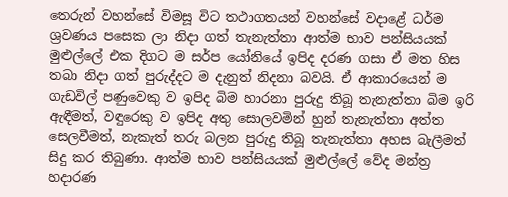තෙරුන් වහන්සේ විමසූ විට තථාගතයන් වහන්සේ වදාළේ ධර්ම ශ්‍රවණය පසෙක ලා නිදා ගත් තැනැත්තා ආත්ම භාව පන්සියයක් මුළුල්ලේ එක දිගට ම සර්ප යෝනියේ ඉපිද දරණ ගසා ඒ මත හිස තබා නිදා ගත් පුරුද්දට ම දැනුත් නිදනා බවයි. ඒ ආකාරයෙන් ම ගැඩවිල් පණුවෙකු ව ඉපිද බිම හාරනා පුරුදු තිබූ තැනැත්තා බිම ඉරි ඇඳීමත්, වඳුරෙකු ව ඉපිද අතු සොලවමින් හුන් තැනැත්තා අත්ත සෙලවීමත්, නැකැත් තරු බලන පුරුදු තිබූ තැනැත්තා අහස බැලීමත් සිදු කර තිබුණා. ආත්ම භාව පන්සියයක් මුළුල්ලේ වේද මන්ත්‍ර හදාරණ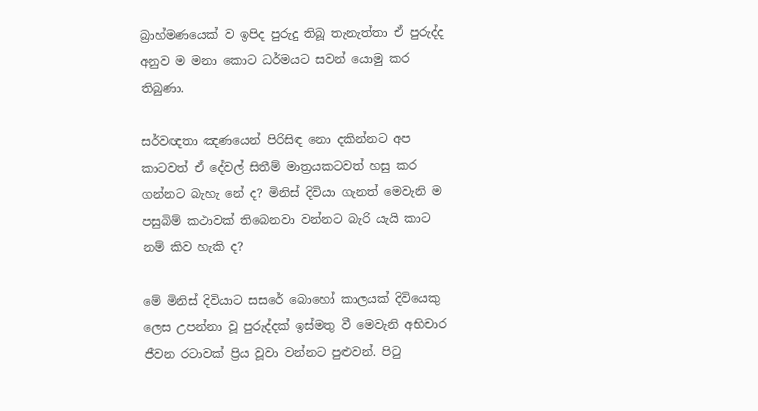බ්‍රාහ්මණයෙක් ව ඉපිද පුරුදු තිබූ තැනැත්තා ඒ පුරුද්ද අනුව ම මනා කොට ධර්මයට සවන් යොමු කර තිබුණා.

සර්වඥතා ඤණයෙන් පිරිසිඳ නො දකින්නට අප කාටවත් ඒ දේවල් සිතීම් මාත්‍රයකටවත් හසු කර ගන්නට බැහැ නේ ද? මිනිස් දිවියා ගැනත් මෙවැනි ම පසුබිම් කථාවක් තිබෙනවා වන්නට බැරි යැයි කාට නම් කිව හැකි ද?

මේ මිනිස් දිවියාට සසරේ බොහෝ කාලයක් දිවියෙකු ලෙස උපන්නා වූ පුරුද්දක් ඉස්මතු වී මෙවැනි අභිචාර ජීවන රටාවක් ප්‍රිය වූවා වන්නට පුළුවන්. පිටු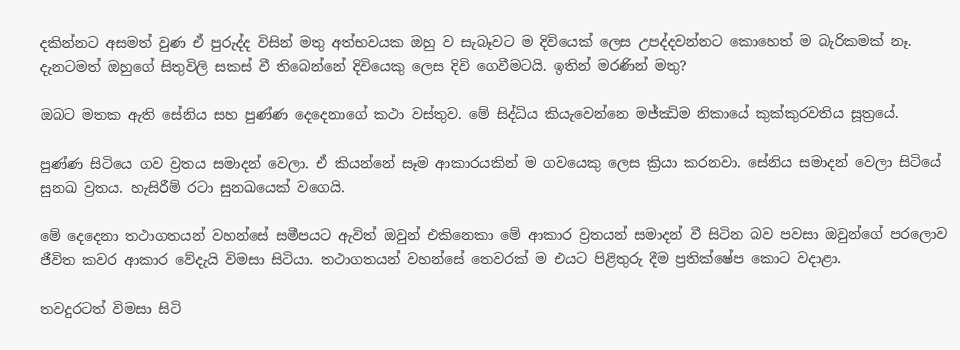දකින්නට අසමත් වුණ ඒ පුරුද්ද විසින් මතු අත්භවයක ඔහු ව සැබෑවට ම දිවියෙක් ලෙස උපද්දවන්නට කොහෙත් ම බැරිකමක් නෑ. දැනටමත් ඔහුගේ සිතුවිලි සකස් වී තිබෙන්නේ දිවියෙකු ලෙස දිවි ගෙවීමටයි. ඉතින් මරණින් මතු?

ඔබට මතක ඇති සේනිය සහ පුණ්ණ දෙදෙනාගේ කථා වස්තුව. මේ සිද්ධිය කියැවෙන්නෙ මජ්ඣිම නිකායේ කුක්කුරවතිය සූත්‍රයේ.

පුණ්ණ සිටියෙ ගව ව්‍රතය සමාදන් වෙලා. ඒ කියන්නේ සෑම ආකාරයකින් ම ගවයෙකු ලෙස ක්‍රියා කරනවා. සේනිය සමාදන් වෙලා සිටියේ සුනඛ ව්‍රතය. හැසිරීම් රටා සුනඛයෙක් වගෙයි.

මේ දෙදෙනා තථාගතයන් වහන්සේ සමීපයට ඇවිත් ඔවුන් එකිනෙකා මේ ආකාර ව්‍රතයන් සමාදන් වී සිටින බව පවසා ඔවුන්ගේ පරලොව ජීවිත කවර ආකාර වේදැයි විමසා සිටියා. තථාගතයන් වහන්සේ තෙවරක් ම එයට පිළිතුරු දීම ප්‍රතික්ෂේප කොට වදාළා.

තවදුරටත් විමසා සිටි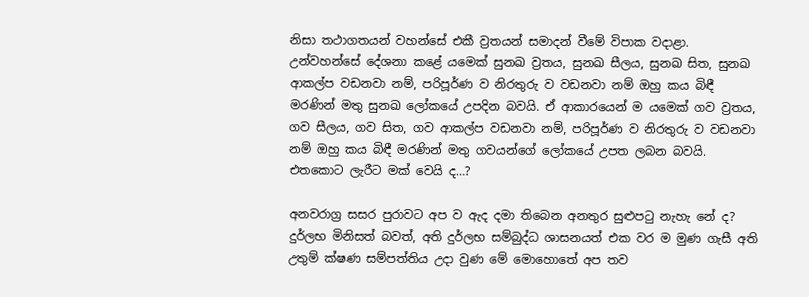නිසා තථාගතයන් වහන්සේ එකී ව්‍රතයන් සමාදන් වීමේ විපාක වදාළා. උන්වහන්සේ දේශනා කළේ යමෙක් සුනඛ ව්‍රතය, සුනඛ සීලය, සුනඛ සිත, සුනඛ ආකල්ප වඩනවා නම්, පරිපූර්ණ ව නිරතුරු ව වඩනවා නම් ඔහු කය බිඳී මරණින් මතු සුනඛ ලෝකයේ උපදින බවයි. ඒ ආකාරයෙන් ම යමෙක් ගව ව්‍රතය, ගව සීලය, ගව සිත, ගව ආකල්ප වඩනවා නම්, පරිපූර්ණ ව නිරතුරු ව වඩනවා නම් ඔහු කය බිඳී මරණින් මතු ගවයන්ගේ ලෝකයේ උපත ලබන බවයි. එතකොට ලැරීට මක් වෙයි ද…?

අනවරාග්‍ර සසර පුරාවට අප ව ඇද දමා තිබෙන අනතුර සුළුපටු නැහැ නේ ද? දුර්ලභ මිනිසත් බවත්, අති දුර්ලභ සම්බුද්ධ ශාසනයත් එක වර ම මුණ ගැසී අති උතුම් ක්ෂණ සම්පත්තිය උදා වුණ මේ මොහොතේ අප තව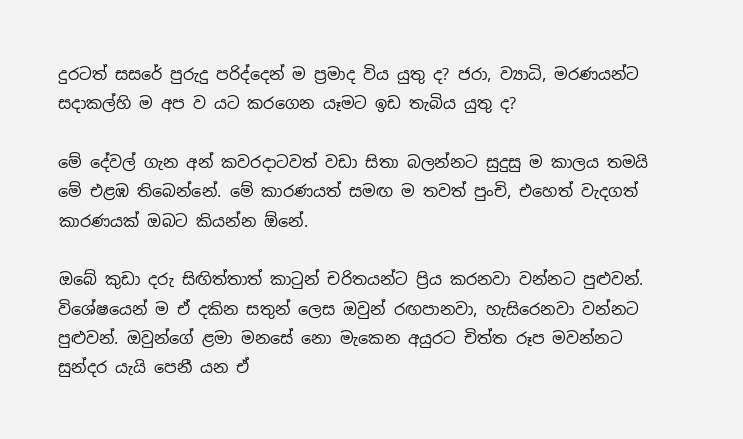දුරටත් සසරේ පුරුදු පරිද්දෙන් ම ප්‍රමාද විය යුතු ද? ජරා, ව්‍යාධි, මරණයන්ට සදාකල්හි ම අප ව යට කරගෙන යෑමට ඉඩ තැබිය යුතු ද?

මේ දේවල් ගැන අන් කවරදාටවත් වඩා සිතා බලන්නට සුදුසු ම කාලය තමයි මේ එළඹ තිබෙන්නේ. මේ කාරණයත් සමඟ ම තවත් පුංචි, එහෙත් වැදගත් කාරණයක් ඔබට කියන්න ඕනේ.

ඔබේ කුඩා දරු සිඟිත්තාත් කාටුන් චරිතයන්ට ප්‍රිය කරනවා වන්නට පුළුවන්. විශේෂයෙන් ම ඒ දකින සතුන් ලෙස ඔවුන් රඟපානවා, හැසිරෙනවා වන්නට පුළුවන්. ඔවුන්ගේ ළමා මනසේ නො මැකෙන අයුරට චිත්ත රූප මවන්නට සුන්දර යැයි පෙනී යන ඒ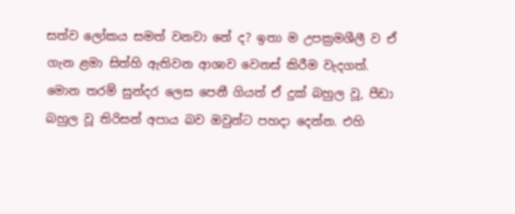සත්ව ලෝකය සමත් වනවා නේ ද? ඉතා ම උපක්‍රමශීලී ව ඒ ගැන ළමා සිත්හි ඇතිවන ආශාව වෙනස් කිරීම වැදගත්. මොන තරම් සුන්දර ලෙස පෙනී ගියත් ඒ දුක් බහුල වූ, පීඩා බහුල වූ තිරිසන් අපාය බව ඔවුන්ට පහදා දෙන්න. එහි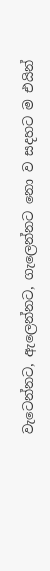වැටෙන්නට, ඇලෙන්නට, ගැලෙන්නට නො ව සදහට ම එයින්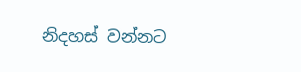නිදහස් වන්නට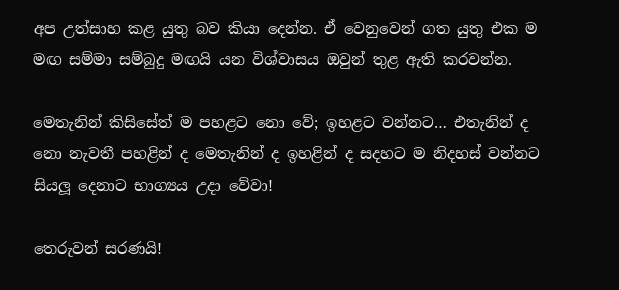අප උත්සාහ කළ යුතු බව කියා දෙන්න. ඒ වෙනුවෙන් ගත යුතු එක ම මඟ සම්මා සම්බුදු මඟයි යන විශ්වාසය ඔවුන් තුළ ඇති කරවන්න.

මෙතැනින් කිසිසේත් ම පහළට නො වේ; ඉහළට වන්නට… එතැනින් ද නො නැවතී පහළින් ද මෙතැනින් ද ඉහළින් ද සදහට ම නිදහස් වන්නට සියලූ දෙනාට භාග්‍යය උදා වේවා!

තෙරුවන් සරණයි!